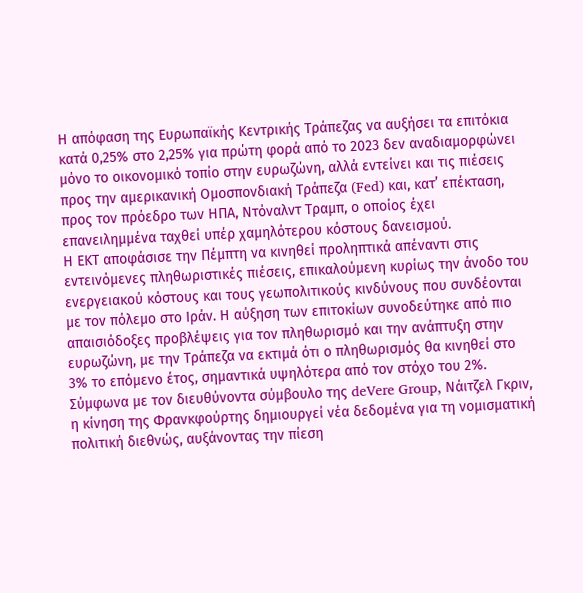Η απόφαση της Ευρωπαϊκής Κεντρικής Τράπεζας να αυξήσει τα επιτόκια κατά 0,25% στο 2,25% για πρώτη φορά από το 2023 δεν αναδιαμορφώνει μόνο το οικονομικό τοπίο στην ευρωζώνη, αλλά εντείνει και τις πιέσεις προς την αμερικανική Ομοσπονδιακή Τράπεζα (Fed) και, κατ’ επέκταση, προς τον πρόεδρο των ΗΠΑ, Ντόναλντ Τραμπ, ο οποίος έχει επανειλημμένα ταχθεί υπέρ χαμηλότερου κόστους δανεισμού.
Η ΕΚΤ αποφάσισε την Πέμπτη να κινηθεί προληπτικά απέναντι στις εντεινόμενες πληθωριστικές πιέσεις, επικαλούμενη κυρίως την άνοδο του ενεργειακού κόστους και τους γεωπολιτικούς κινδύνους που συνδέονται με τον πόλεμο στο Ιράν. Η αύξηση των επιτοκίων συνοδεύτηκε από πιο απαισιόδοξες προβλέψεις για τον πληθωρισμό και την ανάπτυξη στην ευρωζώνη, με την Τράπεζα να εκτιμά ότι ο πληθωρισμός θα κινηθεί στο 3% το επόμενο έτος, σημαντικά υψηλότερα από τον στόχο του 2%.
Σύμφωνα με τον διευθύνοντα σύμβουλο της deVere Group, Νάιτζελ Γκριν, η κίνηση της Φρανκφούρτης δημιουργεί νέα δεδομένα για τη νομισματική πολιτική διεθνώς, αυξάνοντας την πίεση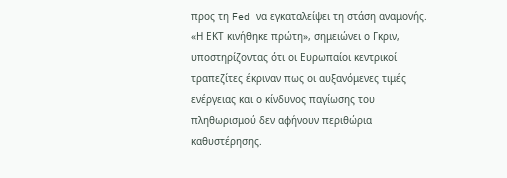προς τη Fed να εγκαταλείψει τη στάση αναμονής.
«Η ΕΚΤ κινήθηκε πρώτη», σημειώνει ο Γκριν, υποστηρίζοντας ότι οι Ευρωπαίοι κεντρικοί τραπεζίτες έκριναν πως οι αυξανόμενες τιμές ενέργειας και ο κίνδυνος παγίωσης του πληθωρισμού δεν αφήνουν περιθώρια καθυστέρησης.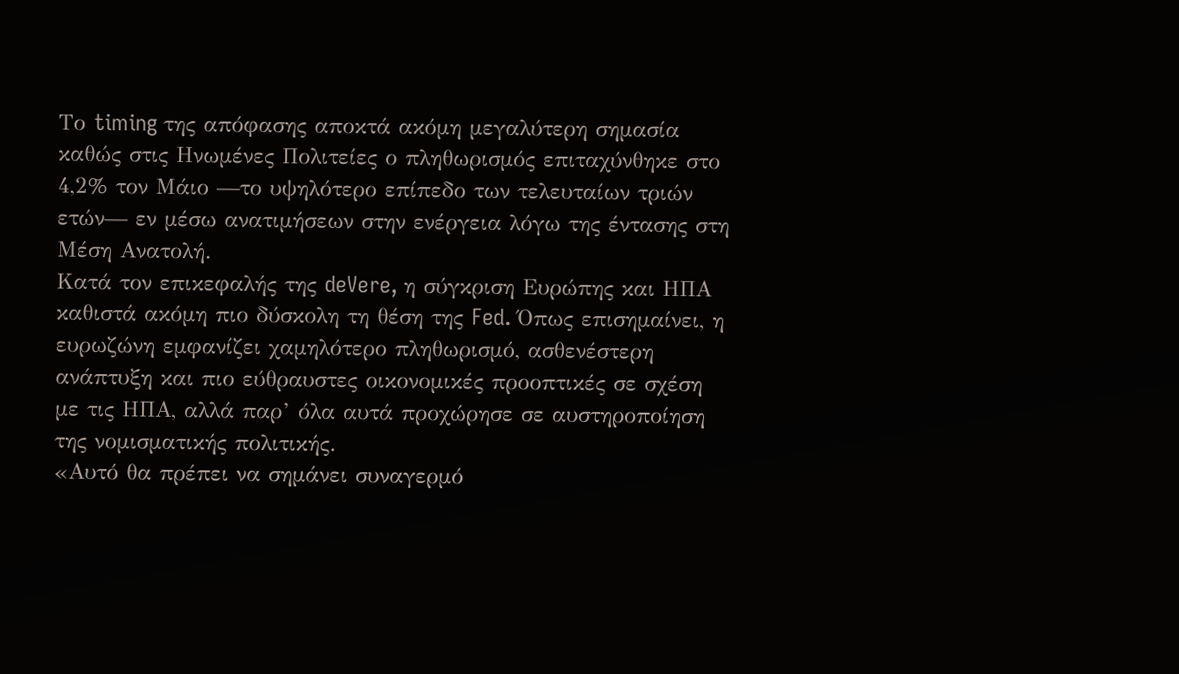Το timing της απόφασης αποκτά ακόμη μεγαλύτερη σημασία καθώς στις Ηνωμένες Πολιτείες ο πληθωρισμός επιταχύνθηκε στο 4,2% τον Μάιο —το υψηλότερο επίπεδο των τελευταίων τριών ετών— εν μέσω ανατιμήσεων στην ενέργεια λόγω της έντασης στη Μέση Ανατολή.
Κατά τον επικεφαλής της deVere, η σύγκριση Ευρώπης και ΗΠΑ καθιστά ακόμη πιο δύσκολη τη θέση της Fed. Όπως επισημαίνει, η ευρωζώνη εμφανίζει χαμηλότερο πληθωρισμό, ασθενέστερη ανάπτυξη και πιο εύθραυστες οικονομικές προοπτικές σε σχέση με τις ΗΠΑ, αλλά παρ’ όλα αυτά προχώρησε σε αυστηροποίηση της νομισματικής πολιτικής.
«Αυτό θα πρέπει να σημάνει συναγερμό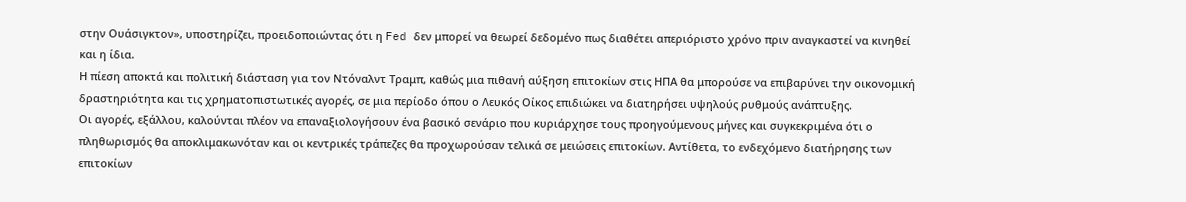στην Ουάσιγκτον», υποστηρίζει, προειδοποιώντας ότι η Fed δεν μπορεί να θεωρεί δεδομένο πως διαθέτει απεριόριστο χρόνο πριν αναγκαστεί να κινηθεί και η ίδια.
Η πίεση αποκτά και πολιτική διάσταση για τον Ντόναλντ Τραμπ, καθώς μια πιθανή αύξηση επιτοκίων στις ΗΠΑ θα μπορούσε να επιβαρύνει την οικονομική δραστηριότητα και τις χρηματοπιστωτικές αγορές, σε μια περίοδο όπου ο Λευκός Οίκος επιδιώκει να διατηρήσει υψηλούς ρυθμούς ανάπτυξης.
Οι αγορές, εξάλλου, καλούνται πλέον να επαναξιολογήσουν ένα βασικό σενάριο που κυριάρχησε τους προηγούμενους μήνες και συγκεκριμένα ότι ο πληθωρισμός θα αποκλιμακωνόταν και οι κεντρικές τράπεζες θα προχωρούσαν τελικά σε μειώσεις επιτοκίων. Αντίθετα, το ενδεχόμενο διατήρησης των επιτοκίων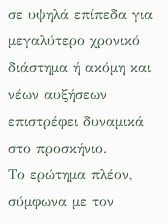σε υψηλά επίπεδα για μεγαλύτερο χρονικό διάστημα ή ακόμη και νέων αυξήσεων επιστρέφει δυναμικά στο προσκήνιο.
Το ερώτημα πλέον, σύμφωνα με τον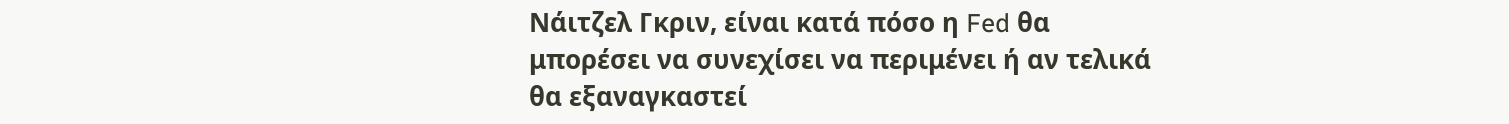Νάιτζελ Γκριν, είναι κατά πόσο η Fed θα μπορέσει να συνεχίσει να περιμένει ή αν τελικά θα εξαναγκαστεί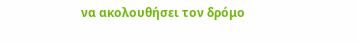να ακολουθήσει τον δρόμο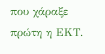που χάραξε πρώτη η ΕΚΤ.